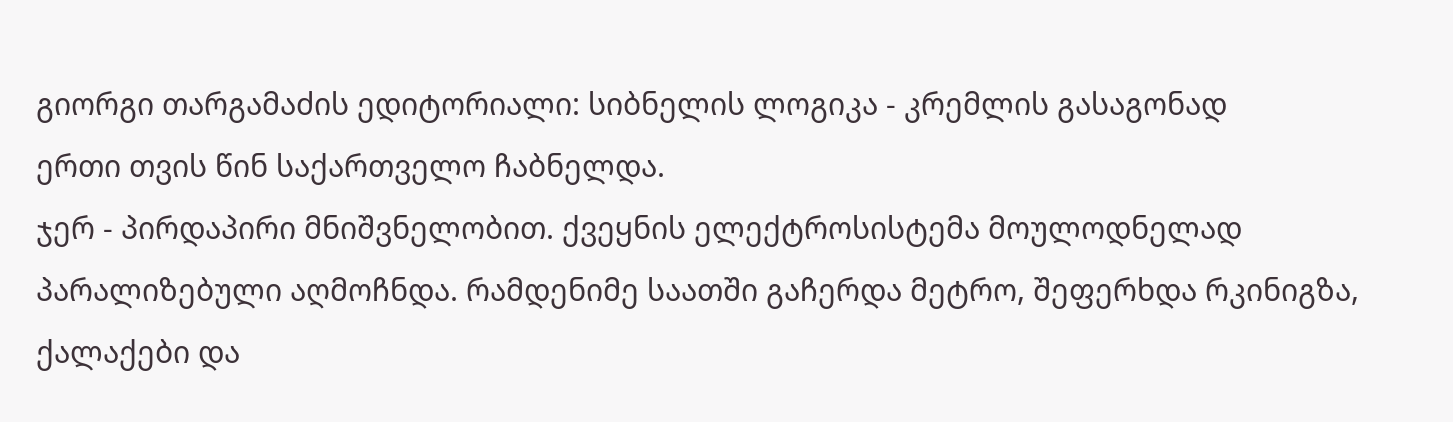გიორგი თარგამაძის ედიტორიალი: სიბნელის ლოგიკა - კრემლის გასაგონად
ერთი თვის წინ საქართველო ჩაბნელდა.
ჯერ - პირდაპირი მნიშვნელობით. ქვეყნის ელექტროსისტემა მოულოდნელად პარალიზებული აღმოჩნდა. რამდენიმე საათში გაჩერდა მეტრო, შეფერხდა რკინიგზა, ქალაქები და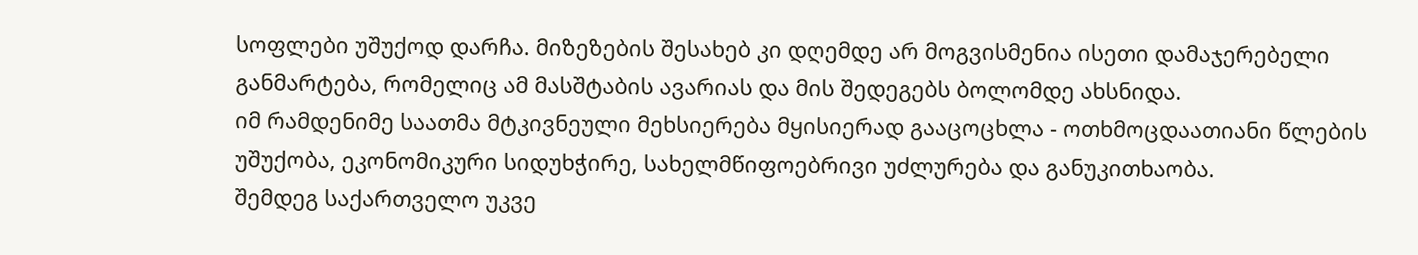სოფლები უშუქოდ დარჩა. მიზეზების შესახებ კი დღემდე არ მოგვისმენია ისეთი დამაჯერებელი განმარტება, რომელიც ამ მასშტაბის ავარიას და მის შედეგებს ბოლომდე ახსნიდა.
იმ რამდენიმე საათმა მტკივნეული მეხსიერება მყისიერად გააცოცხლა - ოთხმოცდაათიანი წლების უშუქობა, ეკონომიკური სიდუხჭირე, სახელმწიფოებრივი უძლურება და განუკითხაობა.
შემდეგ საქართველო უკვე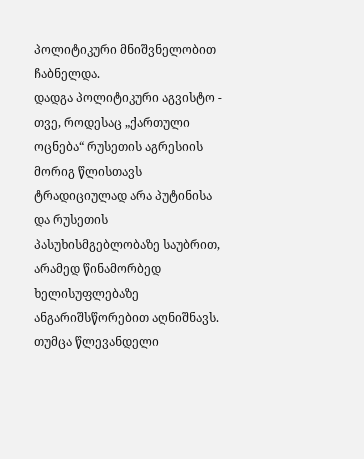პოლიტიკური მნიშვნელობით ჩაბნელდა.
დადგა პოლიტიკური აგვისტო - თვე, როდესაც „ქართული ოცნება“ რუსეთის აგრესიის მორიგ წლისთავს ტრადიციულად არა პუტინისა და რუსეთის პასუხისმგებლობაზე საუბრით, არამედ წინამორბედ ხელისუფლებაზე ანგარიშსწორებით აღნიშნავს.
თუმცა წლევანდელი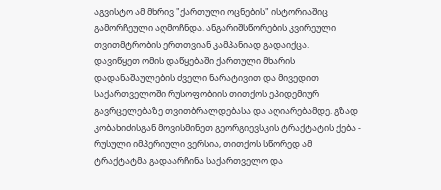აგვისტო ამ მხრივ "ქართული ოცნების" ისტორიაშიც გამორჩეული აღმოჩნდა. ანგარიშსწორების კვირეული თვითმტრობის ერთთვიან კამპანიად გადაიქცა.
დავიწყეთ ომის დაწყებაში ქართული მხარის დადანაშაულების ძველი ნარატივით და მივედით საქართველოში რუსოფობიის თითქოს ეპიდემიურ გავრცელებაზე თვითბრალდებასა და აღიარებამდე. გზად კობახიძისგან მოვისმინეთ გეორგიევსკის ტრაქტატის ქება - რუსული იმპერიული ვერსია, თითქოს სწორედ ამ ტრაქტატმა გადაარჩინა საქართველო და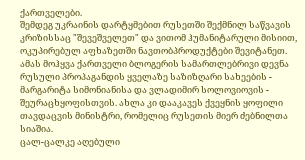ქართველები.
შემდეგ უკრაინის დარტყმებით რუსეთში შექმნილ საწვავის კრიზისსაც "შევეშველეთ" და ვითომ ჰუმანიტარული მისიით, ოკუპირებულ აფხაზეთში ნავთობპროდუქტები შევიტანეთ.
ამას მოჰყვა ქართველი ბლოგერის სამართლებრივი დევნა რუსული პროპაგანდის ყველაზე საზიზღარი სახეების - მარგარიტა სიმონიანისა და ვლადიმირ სოლოვიოვის - შეურაცხყოფისთვის. ახლა კი დააკავეს ქვეყნის ყოფილი თავდაცვის მინისტრი, რომელიც რუსეთის მიერ ძებნილთა სიაშია.
ცალ-ცალკე აღებული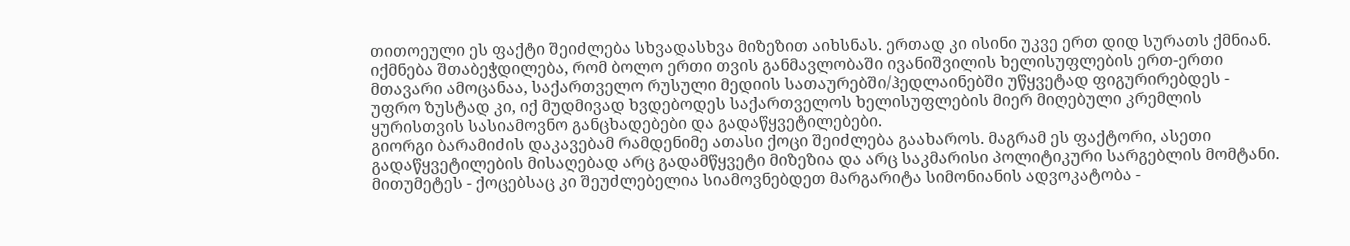თითოეული ეს ფაქტი შეიძლება სხვადასხვა მიზეზით აიხსნას. ერთად კი ისინი უკვე ერთ დიდ სურათს ქმნიან.
იქმნება შთაბეჭდილება, რომ ბოლო ერთი თვის განმავლობაში ივანიშვილის ხელისუფლების ერთ-ერთი მთავარი ამოცანაა, საქართველო რუსული მედიის სათაურებში/ჰედლაინებში უწყვეტად ფიგურირებდეს - უფრო ზუსტად კი, იქ მუდმივად ხვდებოდეს საქართველოს ხელისუფლების მიერ მიღებული კრემლის ყურისთვის სასიამოვნო განცხადებები და გადაწყვეტილებები.
გიორგი ბარამიძის დაკავებამ რამდენიმე ათასი ქოცი შეიძლება გაახაროს. მაგრამ ეს ფაქტორი, ასეთი გადაწყვეტილების მისაღებად არც გადამწყვეტი მიზეზია და არც საკმარისი პოლიტიკური სარგებლის მომტანი.
მითუმეტეს - ქოცებსაც კი შეუძლებელია სიამოვნებდეთ მარგარიტა სიმონიანის ადვოკატობა -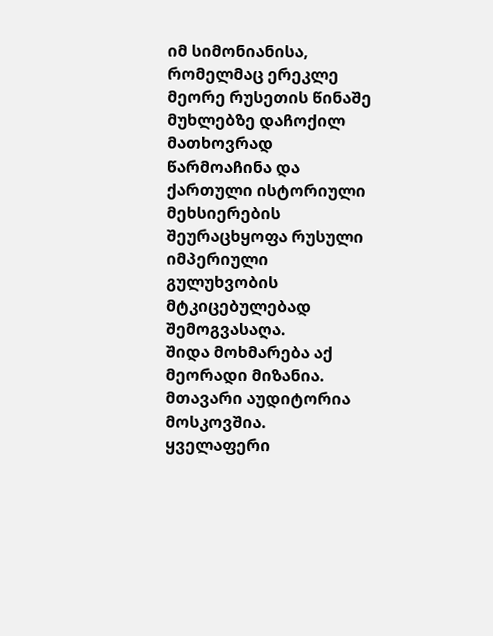იმ სიმონიანისა, რომელმაც ერეკლე მეორე რუსეთის წინაშე მუხლებზე დაჩოქილ მათხოვრად წარმოაჩინა და ქართული ისტორიული მეხსიერების შეურაცხყოფა რუსული იმპერიული გულუხვობის მტკიცებულებად შემოგვასაღა.
შიდა მოხმარება აქ მეორადი მიზანია. მთავარი აუდიტორია მოსკოვშია.
ყველაფერი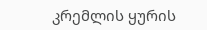კრემლის ყურის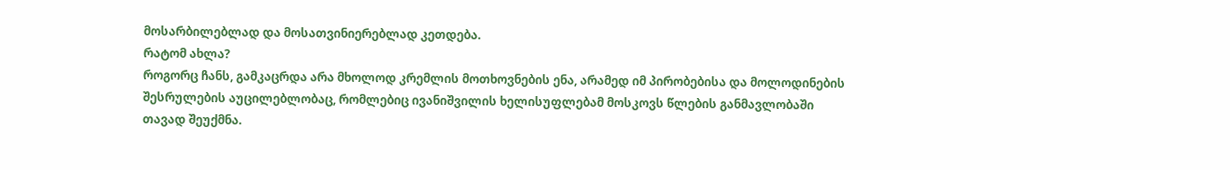მოსარბილებლად და მოსათვინიერებლად კეთდება.
რატომ ახლა?
როგორც ჩანს, გამკაცრდა არა მხოლოდ კრემლის მოთხოვნების ენა, არამედ იმ პირობებისა და მოლოდინების შესრულების აუცილებლობაც, რომლებიც ივანიშვილის ხელისუფლებამ მოსკოვს წლების განმავლობაში თავად შეუქმნა.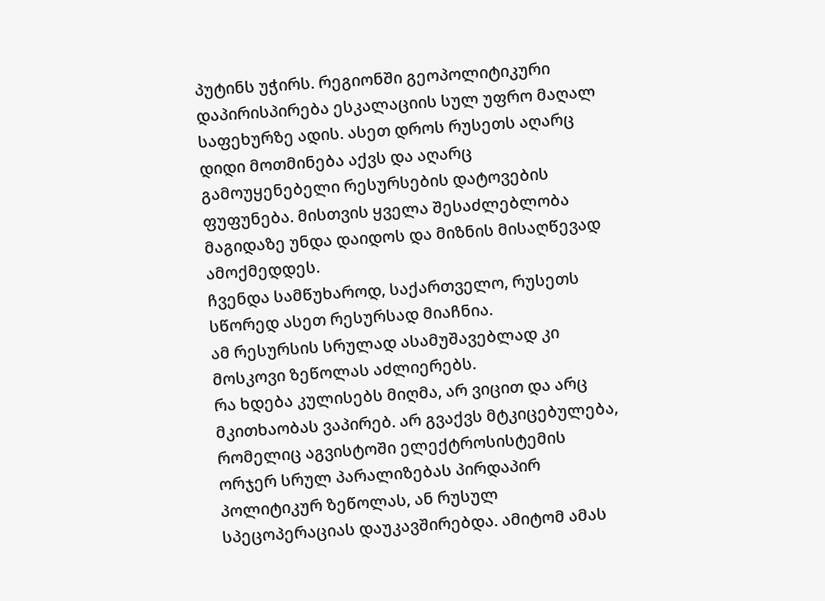პუტინს უჭირს. რეგიონში გეოპოლიტიკური დაპირისპირება ესკალაციის სულ უფრო მაღალ საფეხურზე ადის. ასეთ დროს რუსეთს აღარც დიდი მოთმინება აქვს და აღარც გამოუყენებელი რესურსების დატოვების ფუფუნება. მისთვის ყველა შესაძლებლობა მაგიდაზე უნდა დაიდოს და მიზნის მისაღწევად ამოქმედდეს.
ჩვენდა სამწუხაროდ, საქართველო, რუსეთს სწორედ ასეთ რესურსად მიაჩნია.
ამ რესურსის სრულად ასამუშავებლად კი მოსკოვი ზეწოლას აძლიერებს.
რა ხდება კულისებს მიღმა, არ ვიცით და არც მკითხაობას ვაპირებ. არ გვაქვს მტკიცებულება, რომელიც აგვისტოში ელექტროსისტემის ორჯერ სრულ პარალიზებას პირდაპირ პოლიტიკურ ზეწოლას, ან რუსულ სპეცოპერაციას დაუკავშირებდა. ამიტომ ამას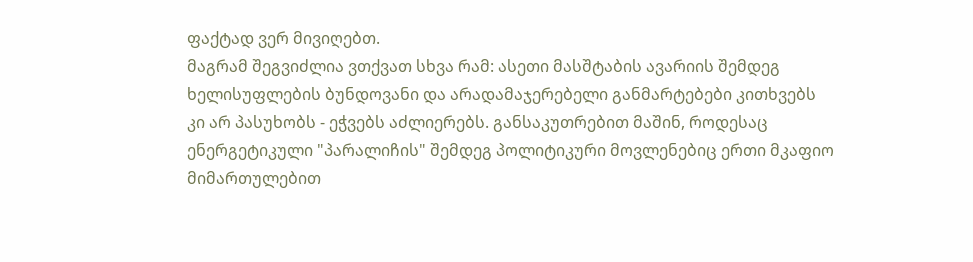ფაქტად ვერ მივიღებთ.
მაგრამ შეგვიძლია ვთქვათ სხვა რამ: ასეთი მასშტაბის ავარიის შემდეგ ხელისუფლების ბუნდოვანი და არადამაჯერებელი განმარტებები კითხვებს კი არ პასუხობს - ეჭვებს აძლიერებს. განსაკუთრებით მაშინ, როდესაც ენერგეტიკული "პარალიჩის" შემდეგ პოლიტიკური მოვლენებიც ერთი მკაფიო მიმართულებით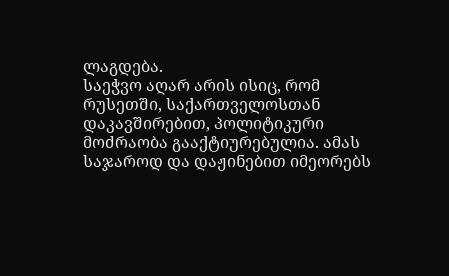ლაგდება.
საეჭვო აღარ არის ისიც, რომ რუსეთში, საქართველოსთან დაკავშირებით, პოლიტიკური მოძრაობა გააქტიურებულია. ამას საჯაროდ და დაჟინებით იმეორებს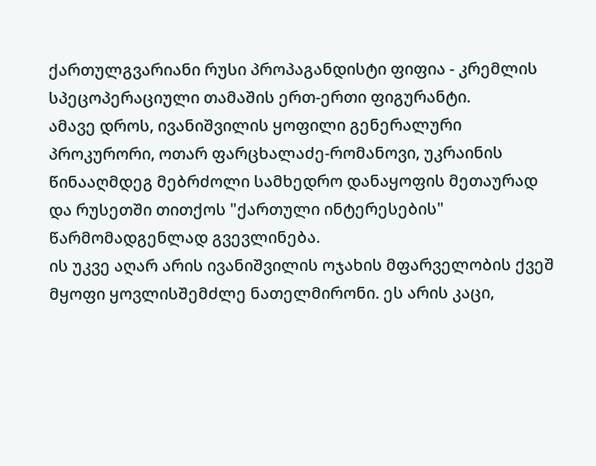ქართულგვარიანი რუსი პროპაგანდისტი ფიფია - კრემლის სპეცოპერაციული თამაშის ერთ-ერთი ფიგურანტი.
ამავე დროს, ივანიშვილის ყოფილი გენერალური პროკურორი, ოთარ ფარცხალაძე-რომანოვი, უკრაინის წინააღმდეგ მებრძოლი სამხედრო დანაყოფის მეთაურად და რუსეთში თითქოს "ქართული ინტერესების" წარმომადგენლად გვევლინება.
ის უკვე აღარ არის ივანიშვილის ოჯახის მფარველობის ქვეშ მყოფი ყოვლისშემძლე ნათელმირონი. ეს არის კაცი,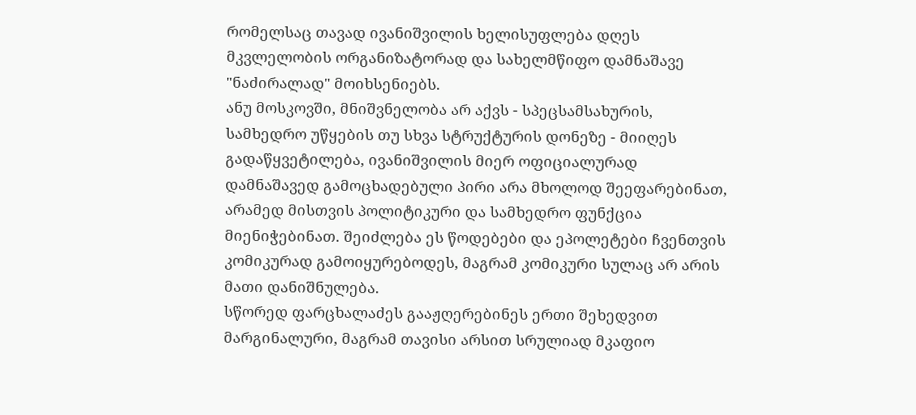რომელსაც თავად ივანიშვილის ხელისუფლება დღეს მკვლელობის ორგანიზატორად და სახელმწიფო დამნაშავე "ნაძირალად" მოიხსენიებს.
ანუ მოსკოვში, მნიშვნელობა არ აქვს - სპეცსამსახურის, სამხედრო უწყების თუ სხვა სტრუქტურის დონეზე - მიიღეს გადაწყვეტილება, ივანიშვილის მიერ ოფიციალურად დამნაშავედ გამოცხადებული პირი არა მხოლოდ შეეფარებინათ, არამედ მისთვის პოლიტიკური და სამხედრო ფუნქცია მიენიჭებინათ. შეიძლება ეს წოდებები და ეპოლეტები ჩვენთვის კომიკურად გამოიყურებოდეს, მაგრამ კომიკური სულაც არ არის მათი დანიშნულება.
სწორედ ფარცხალაძეს გააჟღერებინეს ერთი შეხედვით მარგინალური, მაგრამ თავისი არსით სრულიად მკაფიო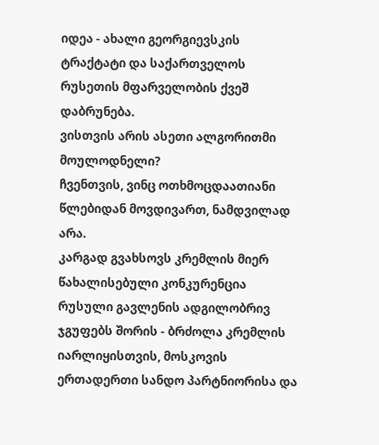იდეა - ახალი გეორგიევსკის ტრაქტატი და საქართველოს რუსეთის მფარველობის ქვეშ დაბრუნება.
ვისთვის არის ასეთი ალგორითმი მოულოდნელი?
ჩვენთვის, ვინც ოთხმოცდაათიანი წლებიდან მოვდივართ, ნამდვილად არა.
კარგად გვახსოვს კრემლის მიერ წახალისებული კონკურენცია რუსული გავლენის ადგილობრივ ჯგუფებს შორის - ბრძოლა კრემლის იარლიყისთვის, მოსკოვის ერთადერთი სანდო პარტნიორისა და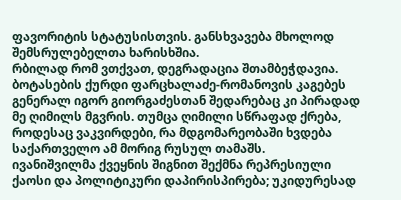ფავორიტის სტატუსისთვის. განსხვავება მხოლოდ შემსრულებელთა ხარისხშია.
რბილად რომ ვთქვათ, დეგრადაცია შთამბეჭდავია.
ბოტასების ქურდი ფარცხალაძე-რომანოვის კაგებეს გენერალ იგორ გიორგაძესთან შედარებაც კი პირადად მე ღიმილს მგვრის. თუმცა ღიმილი სწრაფად ქრება, როდესაც ვაკვირდები, რა მდგომარეობაში ხვდება საქართველო ამ მორიგ რუსულ თამაშს.
ივანიშვილმა ქვეყნის შიგნით შექმნა რეპრესიული ქაოსი და პოლიტიკური დაპირისპირება; უკიდურესად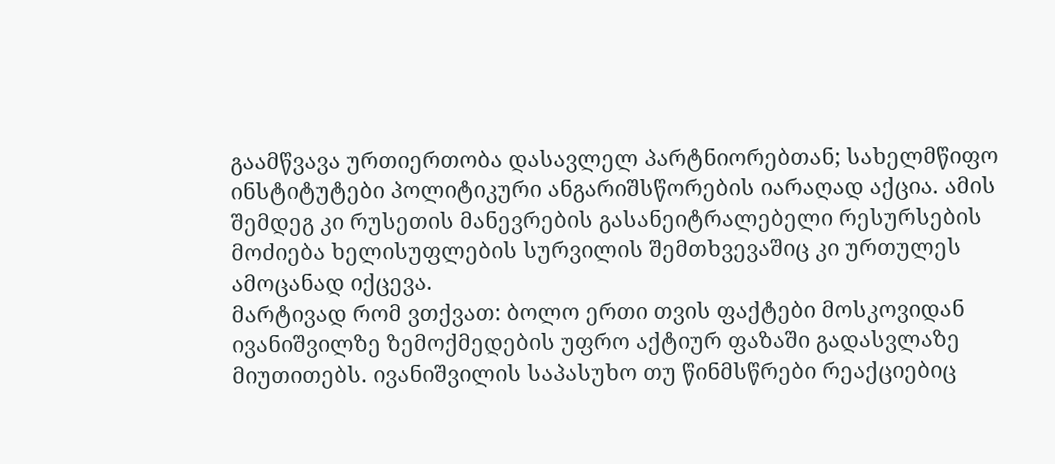გაამწვავა ურთიერთობა დასავლელ პარტნიორებთან; სახელმწიფო ინსტიტუტები პოლიტიკური ანგარიშსწორების იარაღად აქცია. ამის შემდეგ კი რუსეთის მანევრების გასანეიტრალებელი რესურსების მოძიება ხელისუფლების სურვილის შემთხვევაშიც კი ურთულეს ამოცანად იქცევა.
მარტივად რომ ვთქვათ: ბოლო ერთი თვის ფაქტები მოსკოვიდან ივანიშვილზე ზემოქმედების უფრო აქტიურ ფაზაში გადასვლაზე მიუთითებს. ივანიშვილის საპასუხო თუ წინმსწრები რეაქციებიც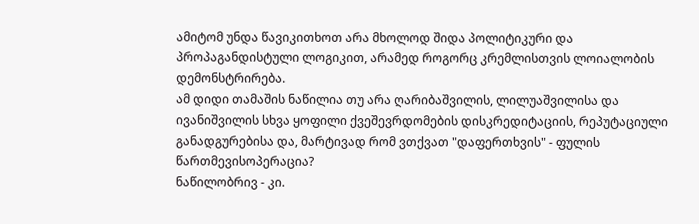ამიტომ უნდა წავიკითხოთ არა მხოლოდ შიდა პოლიტიკური და პროპაგანდისტული ლოგიკით, არამედ როგორც კრემლისთვის ლოიალობის დემონსტრირება.
ამ დიდი თამაშის ნაწილია თუ არა ღარიბაშვილის, ლილუაშვილისა და ივანიშვილის სხვა ყოფილი ქვეშევრდომების დისკრედიტაციის, რეპუტაციული განადგურებისა და, მარტივად რომ ვთქვათ "დაფერთხვის" - ფულის წართმევისოპერაცია?
ნაწილობრივ - კი.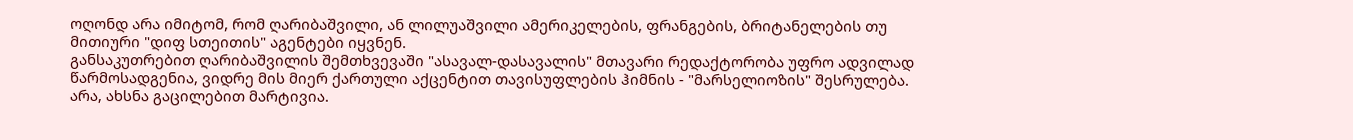ოღონდ არა იმიტომ, რომ ღარიბაშვილი, ან ლილუაშვილი ამერიკელების, ფრანგების, ბრიტანელების თუ მითიური "დიფ სთეითის" აგენტები იყვნენ.
განსაკუთრებით ღარიბაშვილის შემთხვევაში "ასავალ-დასავალის" მთავარი რედაქტორობა უფრო ადვილად წარმოსადგენია, ვიდრე მის მიერ ქართული აქცენტით თავისუფლების ჰიმნის - "მარსელიოზის" შესრულება.
არა, ახსნა გაცილებით მარტივია.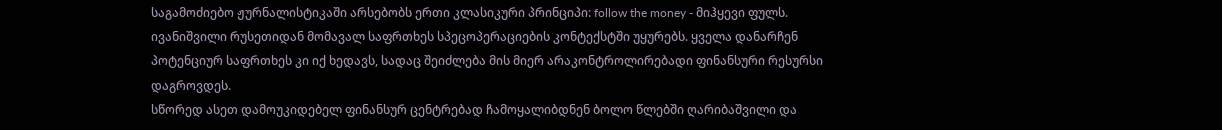საგამოძიებო ჟურნალისტიკაში არსებობს ერთი კლასიკური პრინციპი: follow the money - მიჰყევი ფულს.
ივანიშვილი რუსეთიდან მომავალ საფრთხეს სპეცოპერაციების კონტექსტში უყურებს. ყველა დანარჩენ პოტენციურ საფრთხეს კი იქ ხედავს, სადაც შეიძლება მის მიერ არაკონტროლირებადი ფინანსური რესურსი დაგროვდეს.
სწორედ ასეთ დამოუკიდებელ ფინანსურ ცენტრებად ჩამოყალიბდნენ ბოლო წლებში ღარიბაშვილი და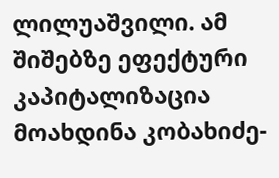ლილუაშვილი. ამ შიშებზე ეფექტური კაპიტალიზაცია მოახდინა კობახიძე-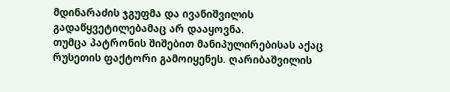მდინარაძის ჯგუფმა და ივანიშვილის გადაწყვეტილებამაც არ დააყოვნა.
თუმცა პატრონის შიშებით მანიპულირებისას აქაც რუსეთის ფაქტორი გამოიყენეს. ღარიბაშვილის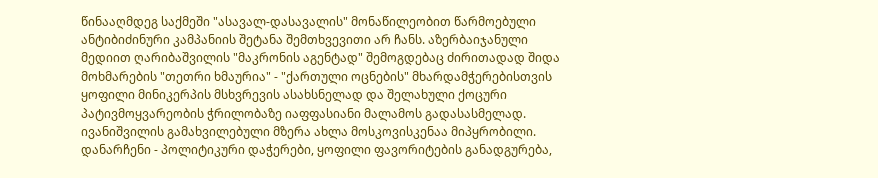წინააღმდეგ საქმეში "ასავალ-დასავალის" მონაწილეობით წარმოებული ანტიბიძინური კამპანიის შეტანა შემთხვევითი არ ჩანს. აზერბაიჯანული მედიით ღარიბაშვილის "მაკრონის აგენტად" შემოგდებაც ძირითადად შიდა მოხმარების "თეთრი ხმაურია" - "ქართული ოცნების" მხარდამჭერებისთვის ყოფილი მინიკერპის მსხვრევის ასახსნელად და შელახული ქოცური პატივმოყვარეობის ჭრილობაზე იაფფასიანი მალამოს გადასასმელად.
ივანიშვილის გამახვილებული მზერა ახლა მოსკოვისკენაა მიპყრობილი. დანარჩენი - პოლიტიკური დაჭერები, ყოფილი ფავორიტების განადგურება,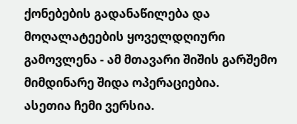ქონებების გადანაწილება და მოღალატეების ყოველდღიური გამოვლენა - ამ მთავარი შიშის გარშემო მიმდინარე შიდა ოპერაციებია.
ასეთია ჩემი ვერსია.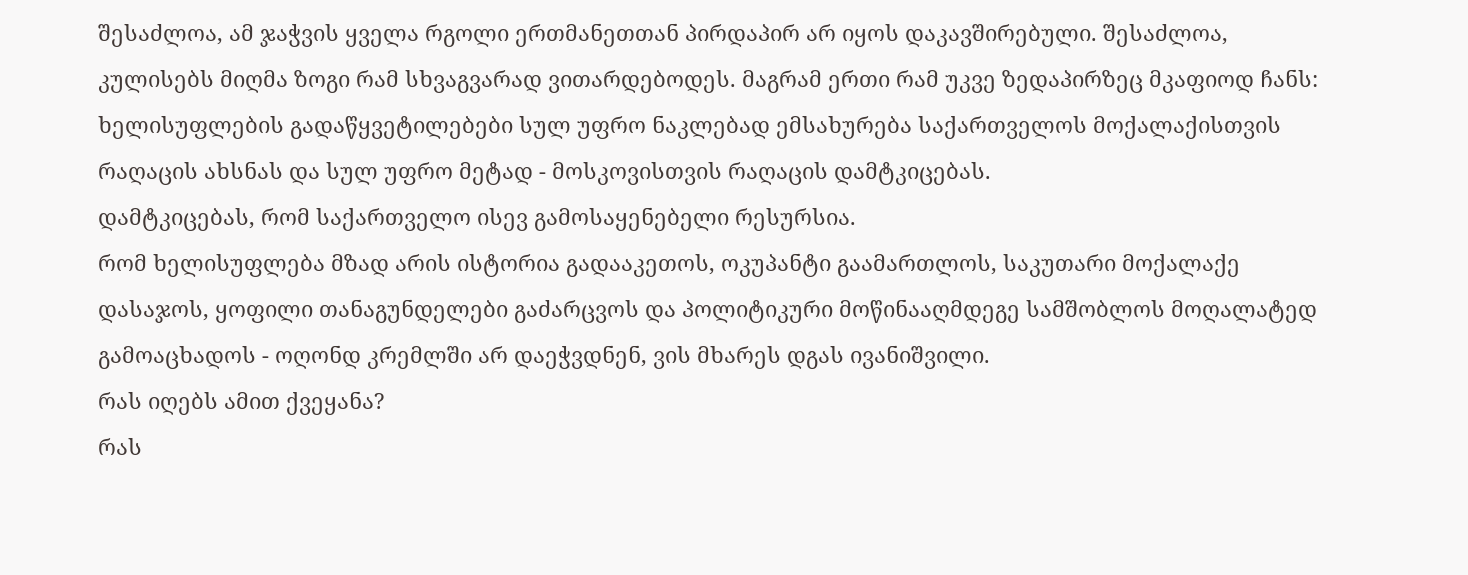შესაძლოა, ამ ჯაჭვის ყველა რგოლი ერთმანეთთან პირდაპირ არ იყოს დაკავშირებული. შესაძლოა, კულისებს მიღმა ზოგი რამ სხვაგვარად ვითარდებოდეს. მაგრამ ერთი რამ უკვე ზედაპირზეც მკაფიოდ ჩანს: ხელისუფლების გადაწყვეტილებები სულ უფრო ნაკლებად ემსახურება საქართველოს მოქალაქისთვის რაღაცის ახსნას და სულ უფრო მეტად - მოსკოვისთვის რაღაცის დამტკიცებას.
დამტკიცებას, რომ საქართველო ისევ გამოსაყენებელი რესურსია.
რომ ხელისუფლება მზად არის ისტორია გადააკეთოს, ოკუპანტი გაამართლოს, საკუთარი მოქალაქე დასაჯოს, ყოფილი თანაგუნდელები გაძარცვოს და პოლიტიკური მოწინააღმდეგე სამშობლოს მოღალატედ გამოაცხადოს - ოღონდ კრემლში არ დაეჭვდნენ, ვის მხარეს დგას ივანიშვილი.
რას იღებს ამით ქვეყანა?
რას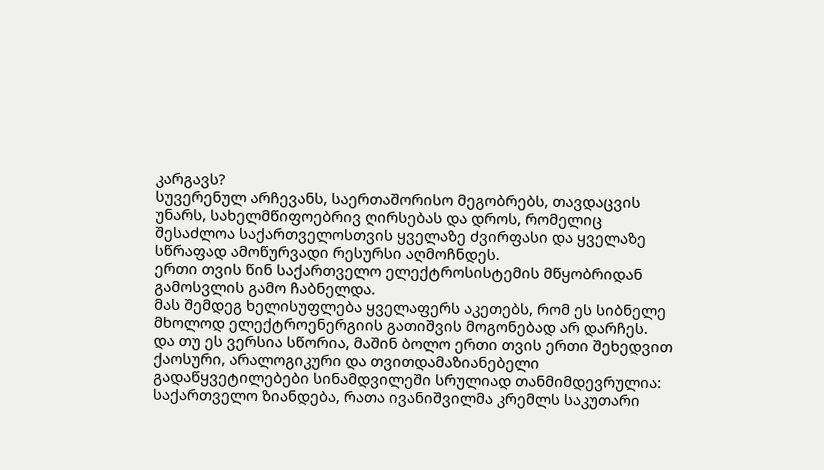კარგავს?
სუვერენულ არჩევანს, საერთაშორისო მეგობრებს, თავდაცვის უნარს, სახელმწიფოებრივ ღირსებას და დროს, რომელიც შესაძლოა საქართველოსთვის ყველაზე ძვირფასი და ყველაზე სწრაფად ამოწურვადი რესურსი აღმოჩნდეს.
ერთი თვის წინ საქართველო ელექტროსისტემის მწყობრიდან გამოსვლის გამო ჩაბნელდა.
მას შემდეგ ხელისუფლება ყველაფერს აკეთებს, რომ ეს სიბნელე მხოლოდ ელექტროენერგიის გათიშვის მოგონებად არ დარჩეს.
და თუ ეს ვერსია სწორია, მაშინ ბოლო ერთი თვის ერთი შეხედვით ქაოსური, არალოგიკური და თვითდამაზიანებელი გადაწყვეტილებები სინამდვილეში სრულიად თანმიმდევრულია:
საქართველო ზიანდება, რათა ივანიშვილმა კრემლს საკუთარი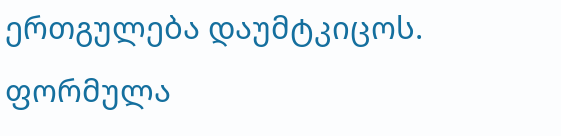ერთგულება დაუმტკიცოს.
ფორმულა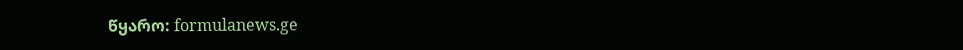წყარო: formulanews.ge